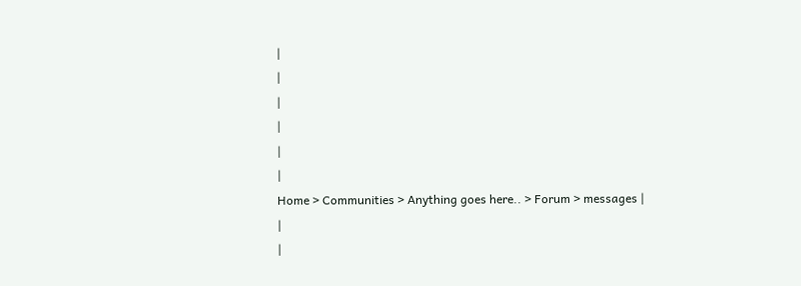|
|
|
|
|
|
Home > Communities > Anything goes here.. > Forum > messages |
|
|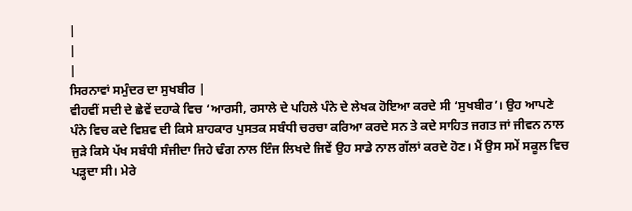|
|
|
ਸਿਰਨਾਵਾਂ ਸਮੁੰਦਰ ਦਾ ਸੁਖਬੀਰ |
ਵੀਹਵੀਂ ਸਦੀ ਦੇ ਛੇਵੇਂ ਦਹਾਕੇ ਵਿਚ ‘ਆਰਸੀ, ਰਸਾਲੇ ਦੇ ਪਹਿਲੇ ਪੰਨੇ ਦੇ ਲੇਖਕ ਹੋਇਆ ਕਰਦੇ ਸੀ ‘ਸੁਖਬੀਰ’। ਉਹ ਆਪਣੇ ਪੰਨੇ ਵਿਚ ਕਦੇ ਵਿਸ਼ਵ ਦੀ ਕਿਸੇ ਸ਼ਾਹਕਾਰ ਪੁਸਤਕ ਸਬੰਧੀ ਚਰਚਾ ਕਰਿਆ ਕਰਦੇ ਸਨ ਤੇ ਕਦੇ ਸਾਹਿਤ ਜਗਤ ਜਾਂ ਜੀਵਨ ਨਾਲ ਜੁੜੇ ਕਿਸੇ ਪੱਖ ਸਬੰਧੀ ਸੰਜੀਦਾ ਜਿਹੇ ਢੰਗ ਨਾਲ ਇੰਜ ਲਿਖਦੇ ਜਿਵੇਂ ਉਹ ਸਾਡੇ ਨਾਲ ਗੱਲਾਂ ਕਰਦੇ ਹੋਣ। ਮੈਂ ਉਸ ਸਮੇਂ ਸਕੂਲ ਵਿਚ ਪੜ੍ਹਦਾ ਸੀ। ਮੇਰੇ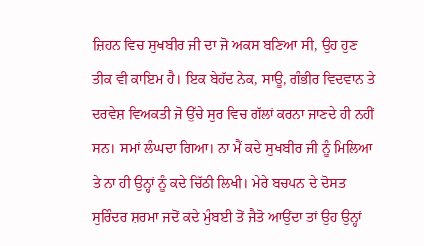ਜ਼ਿਹਨ ਵਿਚ ਸੁਖਬੀਰ ਜੀ ਦਾ ਜੋ ਅਕਸ ਬਣਿਆ ਸੀ, ਉਹ ਹੁਣ ਤੀਕ ਵੀ ਕਾਇਮ ਹੈ। ਇਕ ਬੇਹੱਦ ਨੇਕ, ਸਾਊ, ਗੰਭੀਰ ਵਿਦਵਾਨ ਤੇ ਦਰਵੇਸ਼ ਵਿਅਕਤੀ ਜੋ ਉੱਚੇ ਸੁਰ ਵਿਚ ਗੱਲਾਂ ਕਰਨਾ ਜਾਣਦੇ ਹੀ ਨਹੀਂ ਸਨ। ਸਮਾਂ ਲੰਘਦਾ ਗਿਆ। ਨਾ ਮੈਂ ਕਦੇ ਸੁਖਬੀਰ ਜੀ ਨੂੰ ਮਿਲਿਆ ਤੇ ਨਾ ਹੀ ਉਨ੍ਹਾਂ ਨੂੰ ਕਦੇ ਚਿੱਠੀ ਲਿਖੀ। ਮੇਰੇ ਬਚਪਨ ਦੇ ਦੋਸਤ ਸੁਰਿੰਦਰ ਸ਼ਰਮਾ ਜਦੋਂ ਕਦੇ ਮੁੰਬਈ ਤੋਂ ਜੈਤੋ ਆਉਂਦਾ ਤਾਂ ਉਹ ਉਨ੍ਹਾਂ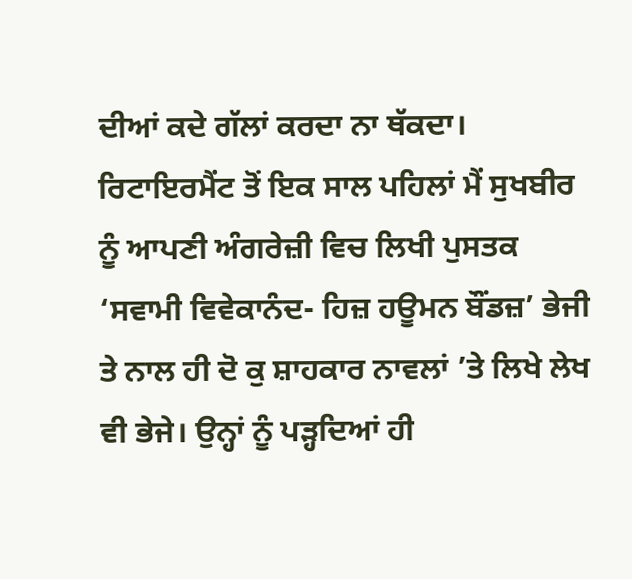ਦੀਆਂ ਕਦੇ ਗੱਲਾਂ ਕਰਦਾ ਨਾ ਥੱਕਦਾ। ਰਿਟਾਇਰਮੈਂਟ ਤੋਂ ਇਕ ਸਾਲ ਪਹਿਲਾਂ ਮੈਂ ਸੁਖਬੀਰ ਨੂੰ ਆਪਣੀ ਅੰਗਰੇਜ਼ੀ ਵਿਚ ਲਿਖੀ ਪੁਸਤਕ ‘ਸਵਾਮੀ ਵਿਵੇਕਾਨੰਦ- ਹਿਜ਼ ਹਊਮਨ ਬੌਂਡਜ਼’ ਭੇਜੀ ਤੇ ਨਾਲ ਹੀ ਦੋ ਕੁ ਸ਼ਾਹਕਾਰ ਨਾਵਲਾਂ ’ਤੇ ਲਿਖੇ ਲੇਖ ਵੀ ਭੇਜੇ। ਉਨ੍ਹਾਂ ਨੂੰ ਪੜ੍ਹਦਿਆਂ ਹੀ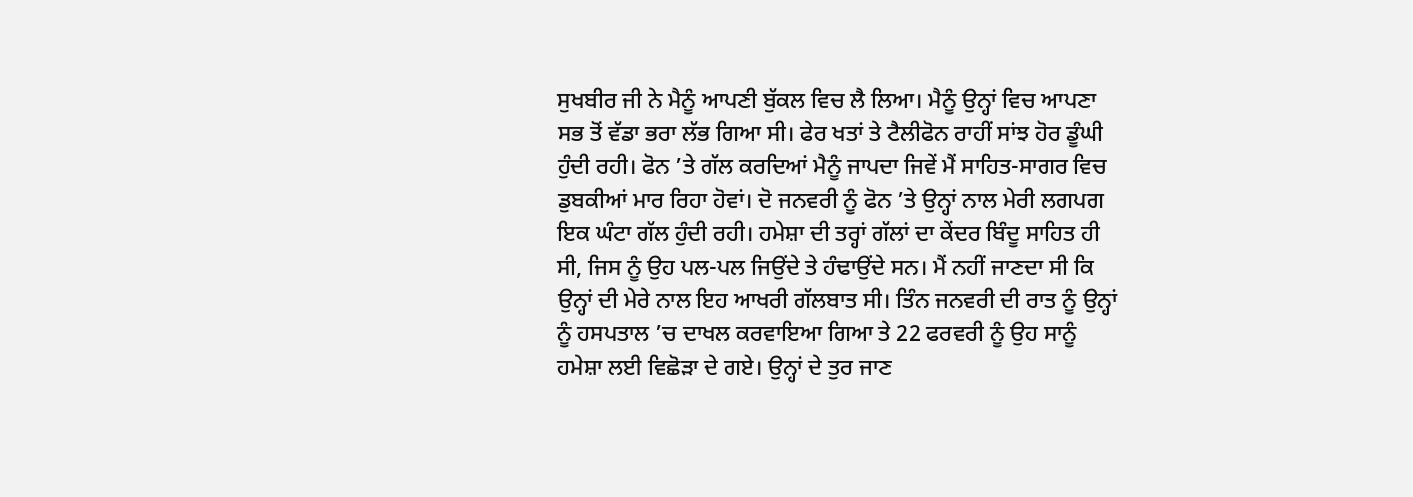ਸੁਖਬੀਰ ਜੀ ਨੇ ਮੈਨੂੰ ਆਪਣੀ ਬੁੱਕਲ ਵਿਚ ਲੈ ਲਿਆ। ਮੈਨੂੰ ਉਨ੍ਹਾਂ ਵਿਚ ਆਪਣਾ ਸਭ ਤੋਂ ਵੱਡਾ ਭਰਾ ਲੱਭ ਗਿਆ ਸੀ। ਫੇਰ ਖਤਾਂ ਤੇ ਟੈਲੀਫੋਨ ਰਾਹੀਂ ਸਾਂਝ ਹੋਰ ਡੂੰਘੀ ਹੁੰਦੀ ਰਹੀ। ਫੋਨ ’ਤੇ ਗੱਲ ਕਰਦਿਆਂ ਮੈਨੂੰ ਜਾਪਦਾ ਜਿਵੇਂ ਮੈਂ ਸਾਹਿਤ-ਸਾਗਰ ਵਿਚ ਡੁਬਕੀਆਂ ਮਾਰ ਰਿਹਾ ਹੋਵਾਂ। ਦੋ ਜਨਵਰੀ ਨੂੰ ਫੋਨ ’ਤੇ ਉਨ੍ਹਾਂ ਨਾਲ ਮੇਰੀ ਲਗਪਗ ਇਕ ਘੰਟਾ ਗੱਲ ਹੁੰਦੀ ਰਹੀ। ਹਮੇਸ਼ਾ ਦੀ ਤਰ੍ਹਾਂ ਗੱਲਾਂ ਦਾ ਕੇਂਦਰ ਬਿੰਦੂ ਸਾਹਿਤ ਹੀ ਸੀ, ਜਿਸ ਨੂੰ ਉਹ ਪਲ-ਪਲ ਜਿਉਂਦੇ ਤੇ ਹੰਢਾਉਂਦੇ ਸਨ। ਮੈਂ ਨਹੀਂ ਜਾਣਦਾ ਸੀ ਕਿ ਉਨ੍ਹਾਂ ਦੀ ਮੇਰੇ ਨਾਲ ਇਹ ਆਖਰੀ ਗੱਲਬਾਤ ਸੀ। ਤਿੰਨ ਜਨਵਰੀ ਦੀ ਰਾਤ ਨੂੰ ਉਨ੍ਹਾਂ ਨੂੰ ਹਸਪਤਾਲ ’ਚ ਦਾਖਲ ਕਰਵਾਇਆ ਗਿਆ ਤੇ 22 ਫਰਵਰੀ ਨੂੰ ਉਹ ਸਾਨੂੰ ਹਮੇਸ਼ਾ ਲਈ ਵਿਛੋੜਾ ਦੇ ਗਏ। ਉਨ੍ਹਾਂ ਦੇ ਤੁਰ ਜਾਣ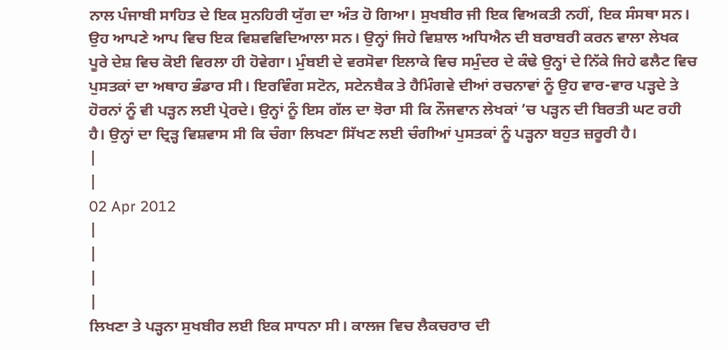ਨਾਲ ਪੰਜਾਬੀ ਸਾਹਿਤ ਦੇ ਇਕ ਸੁਨਹਿਰੀ ਯੁੱਗ ਦਾ ਅੰਤ ਹੋ ਗਿਆ। ਸੁਖਬੀਰ ਜੀ ਇਕ ਵਿਅਕਤੀ ਨਹੀਂ, ਇਕ ਸੰਸਥਾ ਸਨ। ਉਹ ਆਪਣੇ ਆਪ ਵਿਚ ਇਕ ਵਿਸ਼ਵਵਿਦਿਆਲਾ ਸਨ। ਉਨ੍ਹਾਂ ਜਿਹੇ ਵਿਸ਼ਾਲ ਅਧਿਐਨ ਦੀ ਬਰਾਬਰੀ ਕਰਨ ਵਾਲਾ ਲੇਖਕ ਪੂਰੇ ਦੇਸ਼ ਵਿਚ ਕੋਈ ਵਿਰਲਾ ਹੀ ਹੋਵੇਗਾ। ਮੁੰਬਈ ਦੇ ਵਰਸੋਵਾ ਇਲਾਕੇ ਵਿਚ ਸਮੁੰਦਰ ਦੇ ਕੰਢੇ ਉਨ੍ਹਾਂ ਦੇ ਨਿੱਕੇ ਜਿਹੇ ਫਲੈਟ ਵਿਚ ਪੁਸਤਕਾਂ ਦਾ ਅਥਾਹ ਭੰਡਾਰ ਸੀ। ਇਰਵਿੰਗ ਸਟੋਨ, ਸਟੇਨਬੈਕ ਤੇ ਹੈਮਿੰਗਵੇ ਦੀਆਂ ਰਚਨਾਵਾਂ ਨੂੰ ਉਹ ਵਾਰ-ਵਾਰ ਪੜ੍ਹਦੇ ਤੇ ਹੋਰਨਾਂ ਨੂੰ ਵੀ ਪੜ੍ਹਨ ਲਈ ਪ੍ਰੇਰਦੇ। ਉਨ੍ਹਾਂ ਨੂੰ ਇਸ ਗੱਲ ਦਾ ਝੋਰਾ ਸੀ ਕਿ ਨੌਜਵਾਨ ਲੇਖਕਾਂ ’ਚ ਪੜ੍ਹਨ ਦੀ ਬਿਰਤੀ ਘਟ ਰਹੀ ਹੈ। ਉਨ੍ਹਾਂ ਦਾ ਦ੍ਰਿੜ੍ਹ ਵਿਸ਼ਵਾਸ ਸੀ ਕਿ ਚੰਗਾ ਲਿਖਣਾ ਸਿੱਖਣ ਲਈ ਚੰਗੀਆਂ ਪੁਸਤਕਾਂ ਨੂੰ ਪੜ੍ਹਨਾ ਬਹੁਤ ਜ਼ਰੂਰੀ ਹੈ।
|
|
02 Apr 2012
|
|
|
|
ਲਿਖਣਾ ਤੇ ਪੜ੍ਹਨਾ ਸੁਖਬੀਰ ਲਈ ਇਕ ਸਾਧਨਾ ਸੀ। ਕਾਲਜ ਵਿਚ ਲੈਕਚਰਾਰ ਦੀ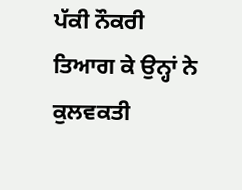ਪੱਕੀ ਨੌਕਰੀ ਤਿਆਗ ਕੇ ਉਨ੍ਹਾਂ ਨੇ ਕੁਲਵਕਤੀ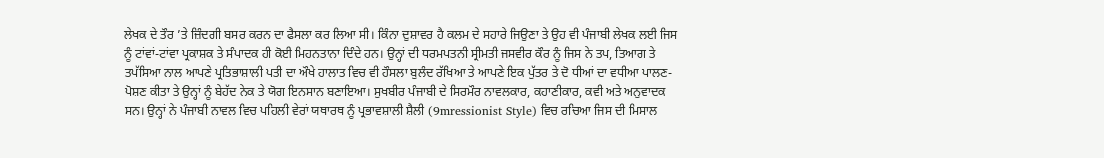ਲੇਖਕ ਦੇ ਤੌਰ ’ਤੇ ਜ਼ਿੰਦਗੀ ਬਸਰ ਕਰਨ ਦਾ ਫੈਸਲਾ ਕਰ ਲਿਆ ਸੀ। ਕਿੰਨਾ ਦੁਸ਼ਾਵਰ ਹੈ ਕਲਮ ਦੇ ਸਹਾਰੇ ਜਿਉਣਾ ਤੇ ਉਹ ਵੀ ਪੰਜਾਬੀ ਲੇਖਕ ਲਈ ਜਿਸ ਨੂੰ ਟਾਂਵਾਂ-ਟਾਂਵਾ ਪ੍ਰਕਾਸ਼ਕ ਤੇ ਸੰਪਾਦਕ ਹੀ ਕੋਈ ਮਿਹਨਤਾਨਾ ਦਿੰਦੇ ਹਨ। ਉਨ੍ਹਾਂ ਦੀ ਧਰਮਪਤਨੀ ਸ੍ਰੀਮਤੀ ਜਸਵੀਰ ਕੌਰ ਨੂੰ ਜਿਸ ਨੇ ਤਪ, ਤਿਆਗ ਤੇ ਤਪੱਸਿਆ ਨਾਲ ਆਪਣੇ ਪ੍ਰਤਿਭਾਸ਼ਾਲੀ ਪਤੀ ਦਾ ਔਖੇ ਹਾਲਾਤ ਵਿਚ ਵੀ ਹੌਸਲਾ ਬੁਲੰਦ ਰੱਖਿਆ ਤੇ ਆਪਣੇ ਇਕ ਪੁੱਤਰ ਤੇ ਦੋ ਧੀਆਂ ਦਾ ਵਧੀਆ ਪਾਲਣ-ਪੋਸ਼ਣ ਕੀਤਾ ਤੇ ਉਨ੍ਹਾਂ ਨੂੰ ਬੇਹੱਦ ਨੇਕ ਤੇ ਯੋਗ ਇਨਸਾਨ ਬਣਾਇਆ। ਸੁਖਬੀਰ ਪੰਜਾਬੀ ਦੇ ਸਿਰਮੌਰ ਨਾਵਲਕਾਰ, ਕਹਾਣੀਕਾਰ, ਕਵੀ ਅਤੇ ਅਨੁਵਾਦਕ ਸਨ। ਉਨ੍ਹਾਂ ਨੇ ਪੰਜਾਬੀ ਨਾਵਲ ਵਿਚ ਪਹਿਲੀ ਵੇਰਾਂ ਯਥਾਰਥ ਨੂੰ ਪ੍ਰਭਾਵਸ਼ਾਲੀ ਸ਼ੈਲੀ (9mressionist Style) ਵਿਚ ਰਚਿਆ ਜਿਸ ਦੀ ਮਿਸਾਲ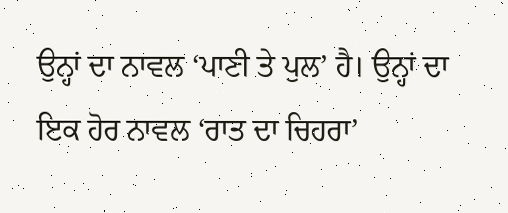ਉਨ੍ਹਾਂ ਦਾ ਨਾਵਲ ‘ਪਾਣੀ ਤੇ ਪੁਲ’ ਹੈ। ਉਨ੍ਹਾਂ ਦਾ ਇਕ ਹੋਰ ਨਾਵਲ ‘ਰਾਤ ਦਾ ਚਿਹਰਾ’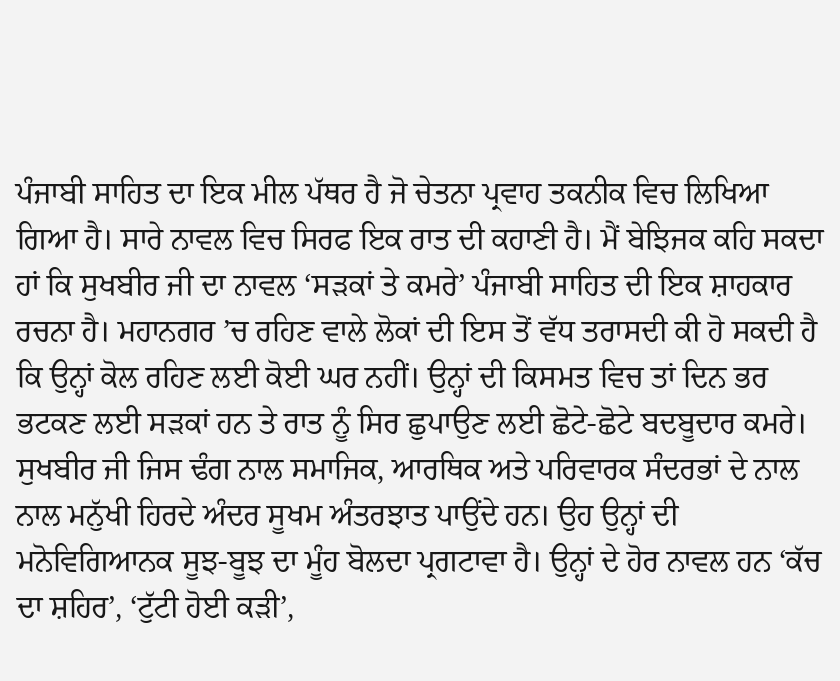ਪੰਜਾਬੀ ਸਾਹਿਤ ਦਾ ਇਕ ਮੀਲ ਪੱਥਰ ਹੈ ਜੋ ਚੇਤਨਾ ਪ੍ਰਵਾਹ ਤਕਨੀਕ ਵਿਚ ਲਿਖਿਆ ਗਿਆ ਹੈ। ਸਾਰੇ ਨਾਵਲ ਵਿਚ ਸਿਰਫ ਇਕ ਰਾਤ ਦੀ ਕਹਾਣੀ ਹੈ। ਮੈਂ ਬੇਝਿਜਕ ਕਹਿ ਸਕਦਾ ਹਾਂ ਕਿ ਸੁਖਬੀਰ ਜੀ ਦਾ ਨਾਵਲ ‘ਸੜਕਾਂ ਤੇ ਕਮਰੇ’ ਪੰਜਾਬੀ ਸਾਹਿਤ ਦੀ ਇਕ ਸ਼ਾਹਕਾਰ ਰਚਨਾ ਹੈ। ਮਹਾਨਗਰ ’ਚ ਰਹਿਣ ਵਾਲੇ ਲੋਕਾਂ ਦੀ ਇਸ ਤੋਂ ਵੱਧ ਤਰਾਸਦੀ ਕੀ ਹੋ ਸਕਦੀ ਹੈ ਕਿ ਉਨ੍ਹਾਂ ਕੋਲ ਰਹਿਣ ਲਈ ਕੋਈ ਘਰ ਨਹੀਂ। ਉਨ੍ਹਾਂ ਦੀ ਕਿਸਮਤ ਵਿਚ ਤਾਂ ਦਿਨ ਭਰ ਭਟਕਣ ਲਈ ਸੜਕਾਂ ਹਨ ਤੇ ਰਾਤ ਨੂੰ ਸਿਰ ਛੁਪਾਉਣ ਲਈ ਛੋਟੇ-ਛੋਟੇ ਬਦਬੂਦਾਰ ਕਮਰੇ। ਸੁਖਬੀਰ ਜੀ ਜਿਸ ਢੰਗ ਨਾਲ ਸਮਾਜਿਕ, ਆਰਥਿਕ ਅਤੇ ਪਰਿਵਾਰਕ ਸੰਦਰਭਾਂ ਦੇ ਨਾਲ ਨਾਲ ਮਨੁੱਖੀ ਹਿਰਦੇ ਅੰਦਰ ਸੂਖਮ ਅੰਤਰਝਾਤ ਪਾਉਂਦੇ ਹਨ। ਉਹ ਉਨ੍ਹਾਂ ਦੀ ਮਨੋਵਿਗਿਆਨਕ ਸੂਝ-ਬੂਝ ਦਾ ਮੂੰਹ ਬੋਲਦਾ ਪ੍ਰਗਟਾਵਾ ਹੈ। ਉਨ੍ਹਾਂ ਦੇ ਹੋਰ ਨਾਵਲ ਹਨ ‘ਕੱਚ ਦਾ ਸ਼ਹਿਰ’, ‘ਟੁੱਟੀ ਹੋਈ ਕੜੀ’,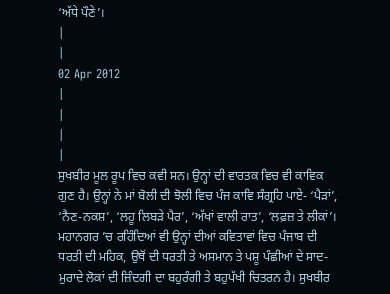‘ਅੱਧੇ ਪੌਣੇ’।
|
|
02 Apr 2012
|
|
|
|
ਸੁਖਬੀਰ ਮੂਲ ਰੂਪ ਵਿਚ ਕਵੀ ਸਨ। ਉਨ੍ਹਾਂ ਦੀ ਵਾਰਤਕ ਵਿਚ ਵੀ ਕਾਵਿਕ ਗੁਣ ਹੈ। ਉਨ੍ਹਾਂ ਨੇ ਮਾਂ ਬੋਲੀ ਦੀ ਝੋਲੀ ਵਿਚ ਪੰਜ ਕਾਵਿ ਸੰਗ੍ਰਹਿ ਪਾਏ- ‘ਪੈੜਾਂ’, ‘ਨੈਣ-ਨਕਸ਼’, ‘ਲਹੂ ਲਿਬੜੇ ਪੈਰ’, ‘ਅੱਖਾਂ ਵਾਲੀ ਰਾਤ’, ‘ਲਫ਼ਜ਼ ਤੇ ਲੀਕਾਂ’। ਮਹਾਨਗਰ ’ਚ ਰਹਿੰਦਿਆਂ ਵੀ ਉਨ੍ਹਾਂ ਦੀਆਂ ਕਵਿਤਾਵਾਂ ਵਿਚ ਪੰਜਾਬ ਦੀ ਧਰਤੀ ਦੀ ਮਹਿਕ, ਉਥੋਂ ਦੀ ਧਰਤੀ ਤੇ ਅਸਮਾਨ ਤੇ ਪਸ਼ੂ ਪੰਛੀਆਂ ਦੇ ਸਾਦ-ਮੁਰਾਦੇ ਲੋਕਾਂ ਦੀ ਜ਼ਿੰਦਗੀ ਦਾ ਬਹੁਰੰਗੀ ਤੇ ਬਹੁਪੱਖੀ ਚਿਤਰਨ ਹੈ। ਸੁਖਬੀਰ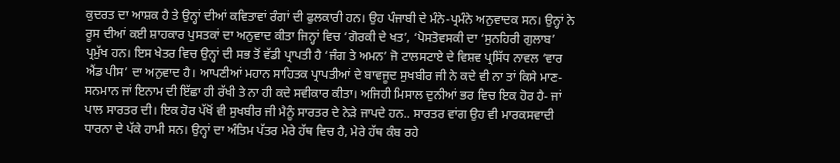ਕੁਦਰਤ ਦਾ ਆਸ਼ਕ ਹੈ ਤੇ ਉਨ੍ਹਾਂ ਦੀਆਂ ਕਵਿਤਾਵਾਂ ਰੰਗਾਂ ਦੀ ਫੁਲਕਾਰੀ ਹਨ। ਉਹ ਪੰਜਾਬੀ ਦੇ ਮੰਨੇ-ਪ੍ਰਮੰਨੇ ਅਨੁਵਾਦਕ ਸਨ। ਉਨ੍ਹਾਂ ਨੇ ਰੂਸ ਦੀਆਂ ਕਈ ਸ਼ਾਹਕਾਰ ਪੁਸਤਕਾਂ ਦਾ ਅਨੁਵਾਦ ਕੀਤਾ ਜਿਨ੍ਹਾਂ ਵਿਚ ‘ਗੋਰਕੀ ਦੇ ਖਤ’, ‘ਪੋਸਤੋਵਸਕੀ ਦਾ ‘ਸੁਨਹਿਰੀ ਗੁਲਾਬ’ ਪ੍ਰਮੁੱਖ ਹਨ। ਇਸ ਖੇਤਰ ਵਿਚ ਉਨ੍ਹਾਂ ਦੀ ਸਭ ਤੋਂ ਵੱਡੀ ਪ੍ਰਾਪਤੀ ਹੈ ‘ਜੰਗ ਤੇ ਅਮਨ’ ਜੋ ਟਾਲਸਟਾਏ ਦੇ ਵਿਸ਼ਵ ਪ੍ਰਸਿੱਧ ਨਾਵਲ ‘ਵਾਰ ਐਂਡ ਪੀਸ’ ਦਾ ਅਨੁਵਾਦ ਹੈ। ਆਪਣੀਆਂ ਮਹਾਨ ਸਾਹਿਤਕ ਪ੍ਰਾਪਤੀਆਂ ਦੇ ਬਾਵਜੂਦ ਸੁਖਬੀਰ ਜੀ ਨੇ ਕਦੇ ਵੀ ਨਾ ਤਾਂ ਕਿਸੇ ਮਾਣ-ਸਨਮਾਨ ਜਾਂ ਇਨਾਮ ਦੀ ਇੱਛਾ ਹੀ ਰੱਖੀ ਤੇ ਨਾ ਹੀ ਕਦੇ ਸਵੀਕਾਰ ਕੀਤਾ। ਅਜਿਹੀ ਮਿਸਾਲ ਦੁਨੀਆਂ ਭਰ ਵਿਚ ਇਕ ਹੋਰ ਹੈ- ਜਾਂ ਪਾਲ ਸਾਰਤਰ ਦੀ। ਇਕ ਹੋਰ ਪੱਖੋਂ ਵੀ ਸੁਖਬੀਰ ਜੀ ਮੈਨੂੰ ਸਾਰਤਰ ਦੇ ਨੇੜੇ ਜਾਪਦੇ ਹਨ.. ਸਾਰਤਰ ਵਾਂਗ ਉਹ ਵੀ ਮਾਰਕਸਵਾਦੀ ਧਾਰਨਾ ਦੇ ਪੱਕੇ ਹਾਮੀ ਸਨ। ਉਨ੍ਹਾਂ ਦਾ ਅੰਤਿਮ ਪੱਤਰ ਮੇਰੇ ਹੱਥ ਵਿਚ ਹੈ, ਮੇਰੇ ਹੱਥ ਕੰਬ ਰਹੇ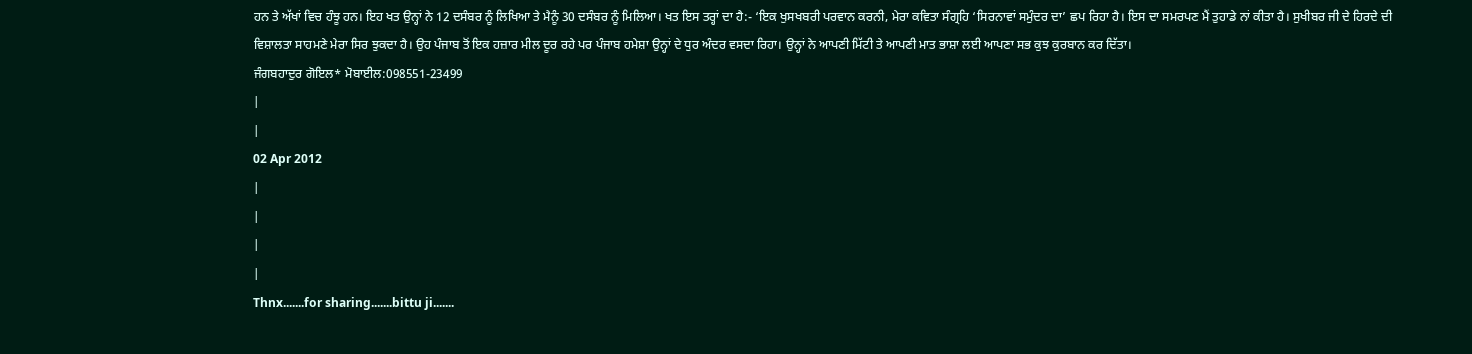ਹਨ ਤੇ ਅੱਖਾਂ ਵਿਚ ਹੰਝੂ ਹਨ। ਇਹ ਖਤ ਉਨ੍ਹਾਂ ਨੇ 12 ਦਸੰਬਰ ਨੂੰ ਲਿਖਿਆ ਤੇ ਮੈਨੂੰ 30 ਦਸੰਬਰ ਨੂੰ ਮਿਲਿਆ। ਖਤ ਇਸ ਤਰ੍ਹਾਂ ਦਾ ਹੈ:- ‘ਇਕ ਖੁਸਖਬਰੀ ਪਰਵਾਨ ਕਰਨੀ, ਮੇਰਾ ਕਵਿਤਾ ਸੰਗ੍ਰਹਿ ‘ਸਿਰਨਾਵਾਂ ਸਮੁੰਦਰ ਦਾ’ ਛਪ ਰਿਹਾ ਹੈ। ਇਸ ਦਾ ਸਮਰਪਣ ਮੈਂ ਤੁਹਾਡੇ ਨਾਂ ਕੀਤਾ ਹੈ। ਸੁਖੀਬਰ ਜੀ ਦੇ ਹਿਰਦੇ ਦੀ ਵਿਸ਼ਾਲਤਾ ਸਾਹਮਣੇ ਮੇਰਾ ਸਿਰ ਝੁਕਦਾ ਹੈ। ਉਹ ਪੰਜਾਬ ਤੋਂ ਇਕ ਹਜ਼ਾਰ ਮੀਲ ਦੂਰ ਰਹੇ ਪਰ ਪੰਜਾਬ ਹਮੇਸ਼ਾ ਉਨ੍ਹਾਂ ਦੇ ਧੁਰ ਅੰਦਰ ਵਸਦਾ ਰਿਹਾ। ਉਨ੍ਹਾਂ ਨੇ ਆਪਣੀ ਮਿੱਟੀ ਤੇ ਆਪਣੀ ਮਾਤ ਭਾਸ਼ਾ ਲਈ ਆਪਣਾ ਸਭ ਕੁਝ ਕੁਰਬਾਨ ਕਰ ਦਿੱਤਾ।
ਜੰਗਬਹਾਦੁਰ ਗੋਇਲ* ਮੋਬਾਈਲ:098551-23499
|
|
02 Apr 2012
|
|
|
|
Thnx.......for sharing.......bittu ji.......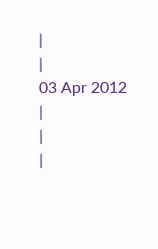|
|
03 Apr 2012
|
|
|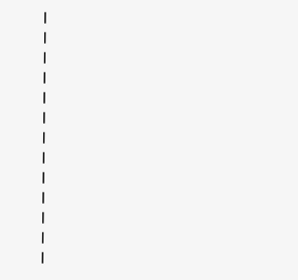|
|
|
|
|
|
|
|
|
|
|
|
|